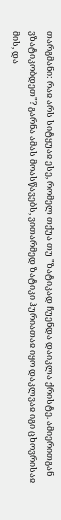თარგმანი: რაჲ არს სიტყუაჲ ესე, რომელ თქუა თუ "ზატიკად ჩუენდა დაიკლა ქრისტე. ამიერითგან ვზატიკობდეთ"? გარნა ამას მოასწავებს, ვითარმედ ზატიკი ჰურიათაჲ იყო დაკლვაჲ იგი ცხოვრისაჲ მის, და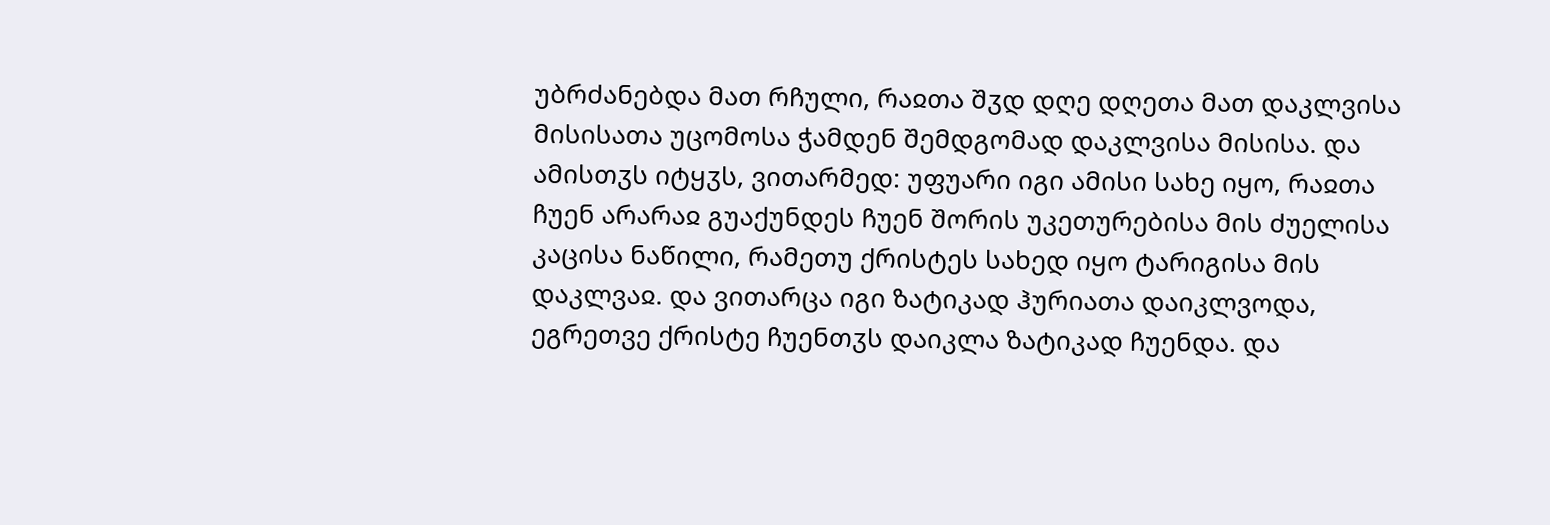უბრძანებდა მათ რჩული, რაჲთა შჳდ დღე დღეთა მათ დაკლვისა მისისათა უცომოსა ჭამდენ შემდგომად დაკლვისა მისისა. და ამისთჳს იტყჳს, ვითარმედ: უფუარი იგი ამისი სახე იყო, რაჲთა ჩუენ არარაჲ გუაქუნდეს ჩუენ შორის უკეთურებისა მის ძუელისა კაცისა ნაწილი, რამეთუ ქრისტეს სახედ იყო ტარიგისა მის დაკლვაჲ. და ვითარცა იგი ზატიკად ჰურიათა დაიკლვოდა, ეგრეთვე ქრისტე ჩუენთჳს დაიკლა ზატიკად ჩუენდა. და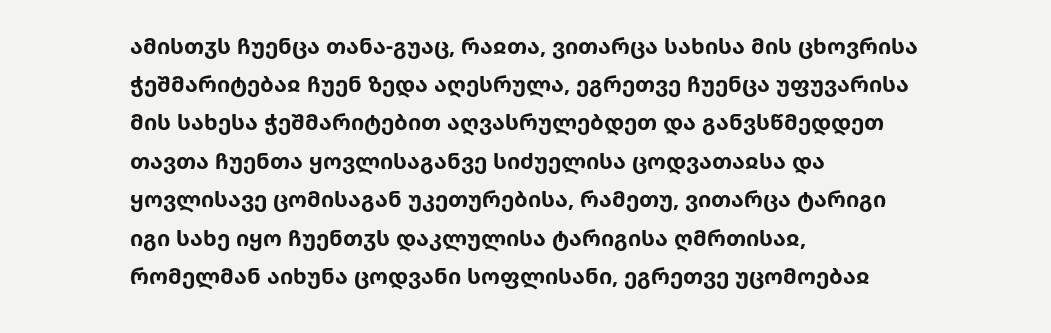ამისთჳს ჩუენცა თანა-გუაც, რაჲთა, ვითარცა სახისა მის ცხოვრისა ჭეშმარიტებაჲ ჩუენ ზედა აღესრულა, ეგრეთვე ჩუენცა უფუვარისა მის სახესა ჭეშმარიტებით აღვასრულებდეთ და განვსწმედდეთ თავთა ჩუენთა ყოვლისაგანვე სიძუელისა ცოდვათაჲსა და ყოვლისავე ცომისაგან უკეთურებისა, რამეთუ, ვითარცა ტარიგი იგი სახე იყო ჩუენთჳს დაკლულისა ტარიგისა ღმრთისაჲ, რომელმან აიხუნა ცოდვანი სოფლისანი, ეგრეთვე უცომოებაჲ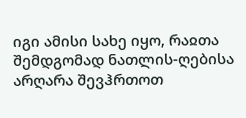იგი ამისი სახე იყო, რაჲთა შემდგომად ნათლის-ღებისა არღარა შევჰრთოთ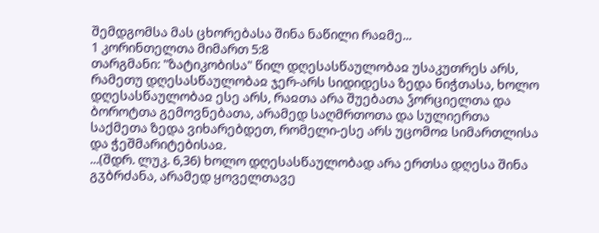შემდგომსა მას ცხორებასა შინა ნაწილი რაჲმე...
1 კორინთელთა მიმართ 5:8
თარგმანი: "ზატიკობისა" წილ დღესასწაულობაჲ უსაკუთრეს არს, რამეთუ დღესასწაულობაჲ ჯერ-არს სიდიდესა ზედა ნიჭთასა, ხოლო დღესასწაულობაჲ ესე არს, რაჲთა არა შუებათა ჴორციელთა და ბოროტთა გემოვნებათა, არამედ საღმრთოთა და სულიერთა საქმეთა ზედა ვიხარებდეთ, რომელი-ესე არს უცომოჲ სიმართლისა და ჭეშმარიტებისაჲ.
...(შდრ. ლუკ. 6,36) ხოლო დღესასწაულობად არა ერთსა დღესა შინა გჳბრძანა, არამედ ყოველთავე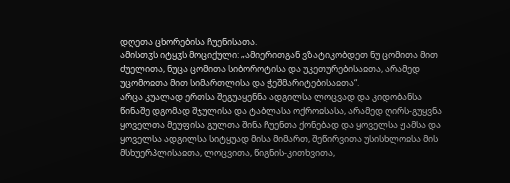დღეთა ცხორებისა ჩუენისათა.
ამისთჳს იტყჳს მოციქული: „ამიერითგან ვზატიკობდეთ ნუ ცომითა მით ძუელითა, ნუცა ცომითა სიბოროტისა და უკეთურებისაჲთა, არამედ უცომოჲთა მით სიმართლისა და ჭეშმარიტებისაჲთა“.
არცა კუალად ერთსა შეგუაყენნა ადგილსა ლოცვად და კიდობანსა წინაშე დგომად შჯულისა და ტაბლასა ოქროჲსასა, არამედ ღირს-გუყვნა ყოველთა მეუფისა გულთა შინა ჩუენთა ქონებად და ყოველსა ჟამსა და ყოველსა ადგილსა სიტყუად მისა მიმართ, შეწირვითა უსისხლოჲსა მის მსხუერპლისაჲთა, ლოცვითა, წიგნის-კითხვითა,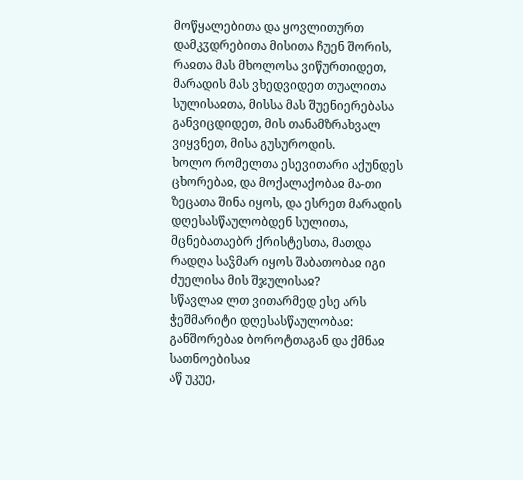მოწყალებითა და ყოვლითურთ დამკჳდრებითა მისითა ჩუენ შორის, რაჲთა მას მხოლოსა ვიწურთიდეთ, მარადის მას ვხედვიდეთ თუალითა სულისაჲთა, მისსა მას შუენიერებასა განვიცდიდეთ, მის თანამზრახვალ ვიყვნეთ, მისა გუსუროდის.
ხოლო რომელთა ესევითარი აქუნდეს ცხორებაჲ, და მოქალაქობაჲ მა-თი ზეცათა შინა იყოს, და ესრეთ მარადის დღესასწაულობდენ სულითა, მცნებათაებრ ქრისტესთა, მათდა რადღა საჴმარ იყოს შაბათობაჲ იგი ძუელისა მის შჯულისაჲ?
სწავლაჲ ლთ ვითარმედ ესე არს ჭეშმარიტი დღესასწაულობაჲ: განშორებაჲ ბოროტთაგან და ქმნაჲ სათნოებისაჲ
აწ უკუე,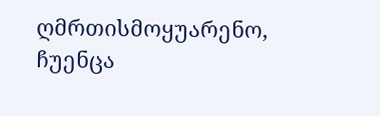ღმრთისმოყუარენო, ჩუენცა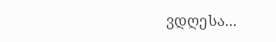ვდღესა...